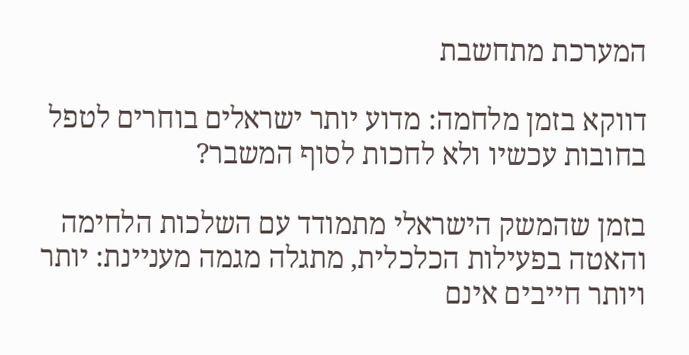המערכת מתחשבת

דווקא בזמן מלחמה: מדוע יותר ישראלים בוחרים לטפל בחובות עכשיו ולא לחכות לסוף המשבר?

בזמן שהמשק הישראלי מתמודד עם השלכות הלחימה והאטה בפעילות הכלכלית, מתגלה מגמה מעניינת: יותר ויותר חייבים אינם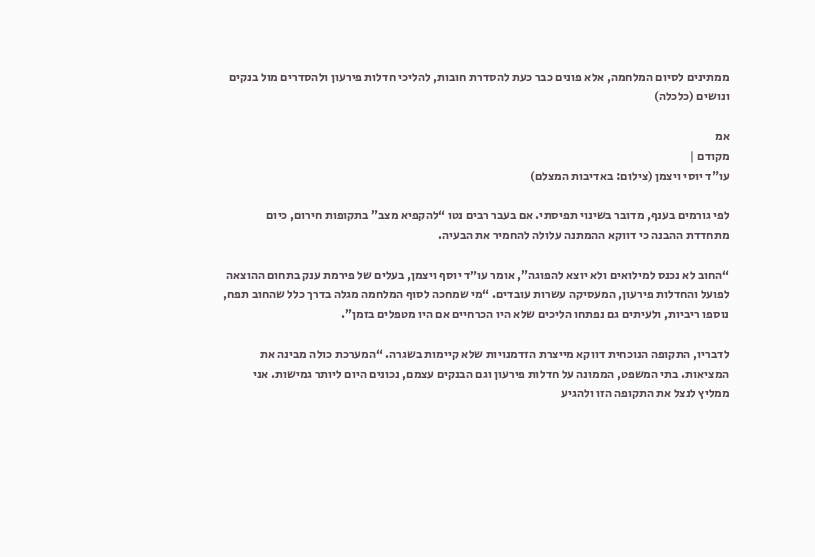ממתינים לסיום המלחמה, אלא פונים כבר כעת להסדרת חובות, להליכי חדלות פירעון ולהסדרים מול בנקים ונושים (כלכלה)

אמ
מקודם |
עו"ד יוסי ויצמן (צילום: באדיבות המצלם)

לפי גורמים בענף, מדובר בשינוי תפיסתי. אם בעבר רבים נטו “להקפיא מצב” בתקופות חירום, כיום מתחדדת ההבנה כי דווקא ההמתנה עלולה להחמיר את הבעיה.

“החוב לא נכנס למילואים ולא יוצא להפוגה”, אומר עו״ד יוסף ויצמן, בעלים של פירמת ענק בתחום ההוצאה לפועל והחדלות פירעון, המעסיקה עשרות עובדים. “מי שמחכה לסוף המלחמה מגלה בדרך כלל שהחוב תפח, נוספו ריביות, ולעיתים גם נפתחו הליכים שלא היו הכרחיים אם היו מטפלים בזמן”.

לדבריו, התקופה הנוכחית דווקא מייצרת הזדמנויות שלא קיימות בשגרה. “המערכת כולה מבינה את המציאות. בתי המשפט, הממונה על חדלות פירעון וגם הבנקים עצמם, נכונים היום ליותר גמישות. אני ממליץ לנצל את התקופה הזו ולהגיע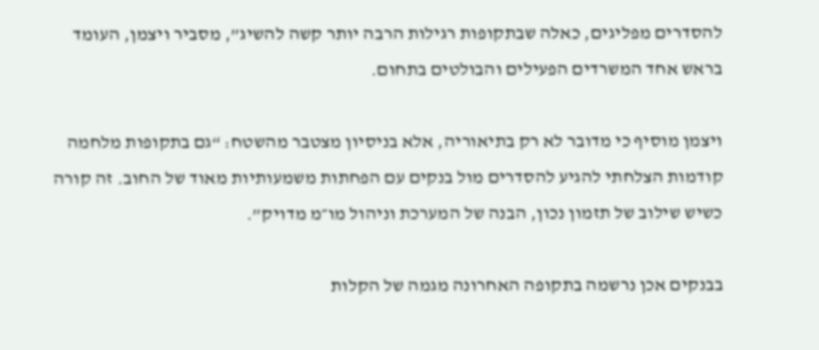להסדרים מפליגים, כאלה שבתקופות רגילות הרבה יותר קשה להשיג”, מסביר ויצמן, העומד בראש אחד המשרדים הפעילים והבולטים בתחום.

ויצמן מוסיף כי מדובר לא רק בתיאוריה, אלא בניסיון מצטבר מהשטח: “גם בתקופות מלחמה קודמות הצלחתי להגיע להסדרים מול בנקים עם הפחתות משמעותיות מאוד של החוב. זה קורה כשיש שילוב של תזמון נכון, הבנה של המערכת וניהול מו״מ מדויק”.

בבנקים אכן נרשמה בתקופה האחרונה מגמה של הקלות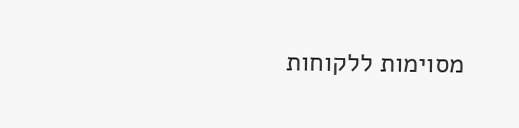מסוימות ללקוחות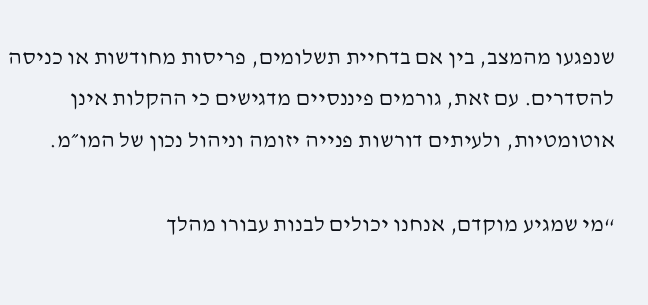שנפגעו מהמצב, בין אם בדחיית תשלומים, פריסות מחודשות או כניסה להסדרים. עם זאת, גורמים פיננסיים מדגישים כי ההקלות אינן אוטומטיות, ולעיתים דורשות פנייה יזומה וניהול נכון של המו״מ.

“מי שמגיע מוקדם, אנחנו יכולים לבנות עבורו מהלך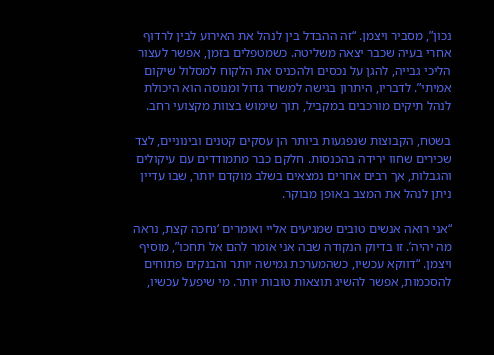נכון”, מסביר ויצמן. “זה ההבדל בין לנהל את האירוע לבין לרדוף אחרי בעיה שכבר יצאה משליטה. כשמטפלים בזמן, אפשר לעצור הליכי גבייה, להגן על נכסים ולהכניס את הלקוח למסלול שיקום אמיתי”. לדבריו, היתרון בגישה למשרד גדול ומנוסה הוא היכולת לנהל תיקים מורכבים במקביל, תוך שימוש בצוות מקצועי רחב.

בשטח, הקבוצות שנפגעות ביותר הן עסקים קטנים ובינוניים, לצד שכירים שחוו ירידה בהכנסות. חלקם כבר מתמודדים עם עיקולים והגבלות, אך רבים אחרים נמצאים בשלב מוקדם יותר, שבו עדיין ניתן לנהל את המצב באופן מבוקר.

“אני רואה אנשים טובים שמגיעים אליי ואומרים ‘נחכה קצת, נראה מה יהיה’. זו בדיוק הנקודה שבה אני אומר להם אל תחכו”, מוסיף ויצמן. “דווקא עכשיו, כשהמערכת גמישה יותר והבנקים פתוחים להסכמות, אפשר להשיג תוצאות טובות יותר. מי שיפעל עכשיו,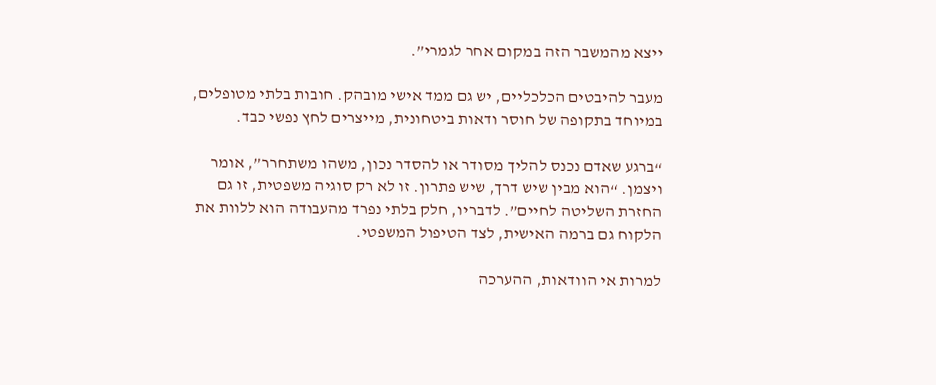ייצא מהמשבר הזה במקום אחר לגמרי”.

מעבר להיבטים הכלכליים, יש גם ממד אישי מובהק. חובות בלתי מטופלים, במיוחד בתקופה של חוסר ודאות ביטחונית, מייצרים לחץ נפשי כבד.

“ברגע שאדם נכנס להליך מסודר או להסדר נכון, משהו משתחרר”, אומר ויצמן. “הוא מבין שיש דרך, שיש פתרון. זו לא רק סוגיה משפטית, זו גם החזרת השליטה לחיים”. לדבריו, חלק בלתי נפרד מהעבודה הוא ללוות את הלקוח גם ברמה האישית, לצד הטיפול המשפטי.

למרות אי הוודאות, ההערכה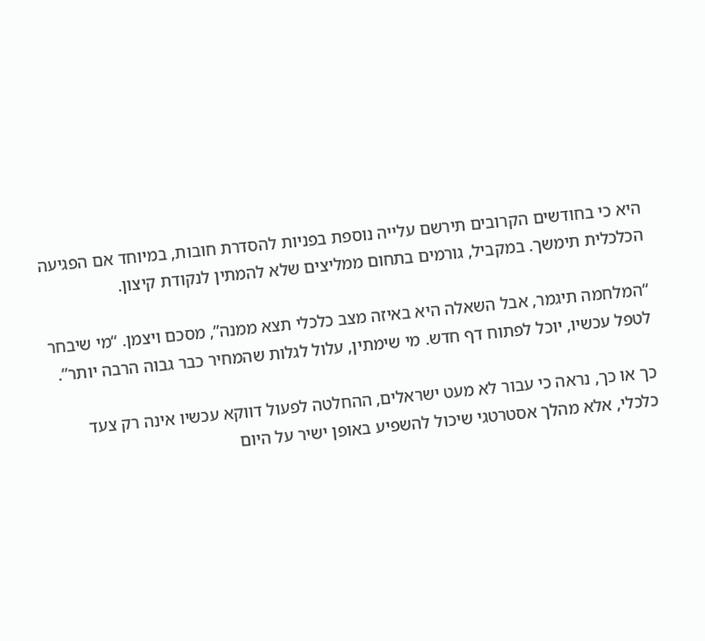היא כי בחודשים הקרובים תירשם עלייה נוספת בפניות להסדרת חובות, במיוחד אם הפגיעה הכלכלית תימשך. במקביל, גורמים בתחום ממליצים שלא להמתין לנקודת קיצון.

“המלחמה תיגמר, אבל השאלה היא באיזה מצב כלכלי תצא ממנה”, מסכם ויצמן. “מי שיבחר לטפל עכשיו, יוכל לפתוח דף חדש. מי שימתין, עלול לגלות שהמחיר כבר גבוה הרבה יותר”.

כך או כך, נראה כי עבור לא מעט ישראלים, ההחלטה לפעול דווקא עכשיו אינה רק צעד כלכלי, אלא מהלך אסטרטגי שיכול להשפיע באופן ישיר על היום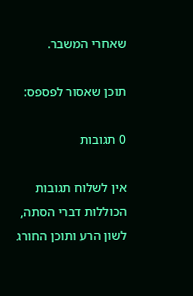שאחרי המשבר.

תוכן שאסור לפספס:

0 תגובות

אין לשלוח תגובות הכוללות דברי הסתה, לשון הרע ותוכן החורג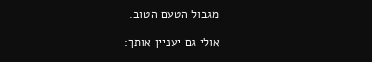מגבול הטעם הטוב.

אולי גם יעניין אותך: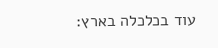עוד בכלכלה בארץ: